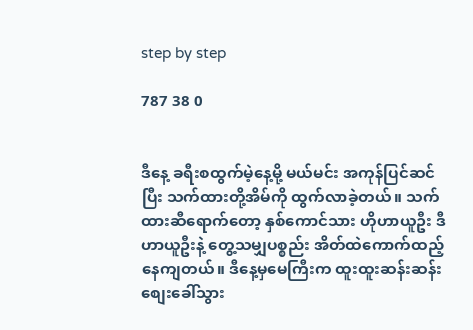step by step

787 38 0


ဒီနေ့ ခရီးစထွက်မဲ့နေ့မို့ မယ်မင်း အကုန်ပြင်ဆင်ပြီး သက်ထားတို့အိမ်ကို ထွက်လာခဲ့တယ်။ သက်ထားဆီရောက်တော့ နှစ်ကောင်သား ဟိုဟာယူဦး ဒီဟာယူဦးနဲ့ တွေ့သမျှပစ္စည်း အိတ်ထဲကောက်ထည့်နေကျတယ်။ ဒီနေ့မှမေကြီးက ထူးထူးဆန်းဆန်း စျေးခေါ်သွား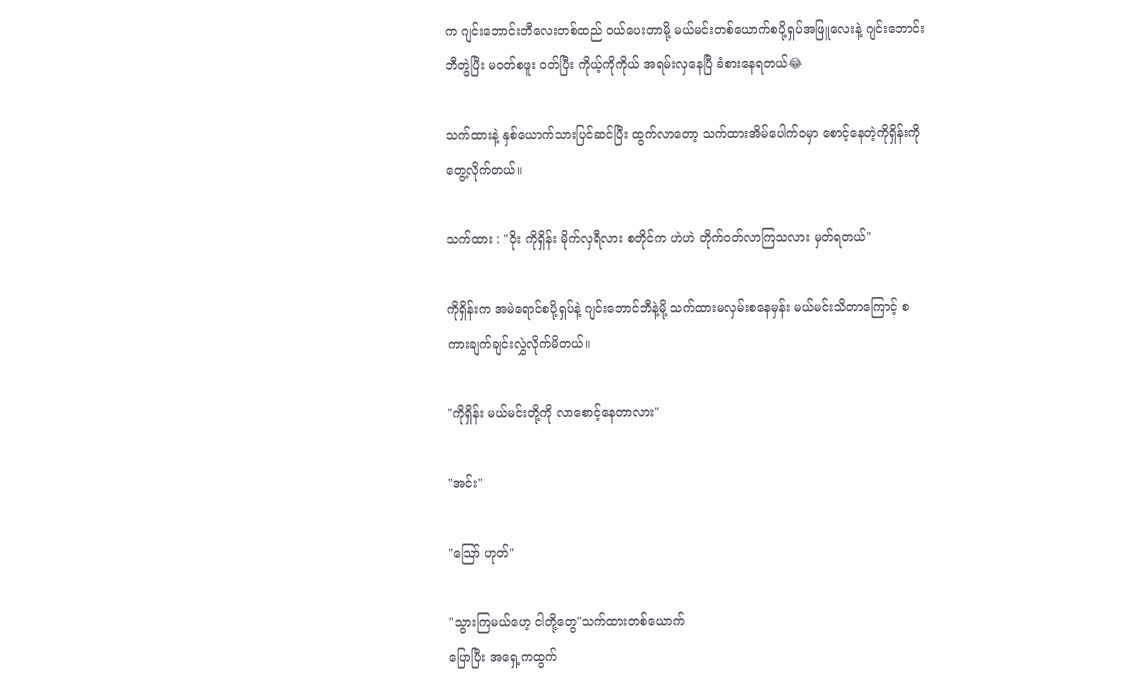က ဂျင်းဘောင်းဘီလေးတစ်ထည် ဝယ်ပေးတာမို့ မယ်မင်းတစ်ယောက်စပို့ရှပ်အဖြူလေးနဲ့ ဂျင်းဘောင်းဘီတွဲပြီး မဝတ်စဖူး ဝတ်ပြီး ကိုယ့်ကိုကိုယ် အရမ်းလှနေပြီ ခံစားနေရတယ်😂

သက်ထားနဲ့ နှစ်ယောက်သားပြင်ဆင်ပြီး ထွက်လာတော့ သက်ထားအိမ်ပေါက်ဝမှာ စောင့်နေတဲ့ကိုရှိန်းကိုတွေ့လိုက်တယ်။

သက်ထား : "ဝိုး ကိုရှိန်း မိုက်လှရီလား စတိုင်က ဟဲဟဲ တိုက်ဝတ်လာကြသလား မှတ်ရတယ်"

ကိုရှိန်းက အမဲရောင်စပို့ရှပ်နဲ့ ဂျင်းဘောင်ဘီနဲ့မို့ သက်ထားမလှမ်းစနေမှန်း မယ်မင်းသိတာကြောင့် စကားချက်ချင်းလွှဲလိုက်မိတယ်။

"ကိုရှိန်း မယ်မင်းတို့ကို လာစောင့်နေတာလား"

"အင်း"

"သြော် ဟုတ်"

"သွားကြမယ်ဟေ့ ငါတို့တွေ"သက်ထားတစ်ယောက်
ပြောပြီး အရှေ့ကထွက်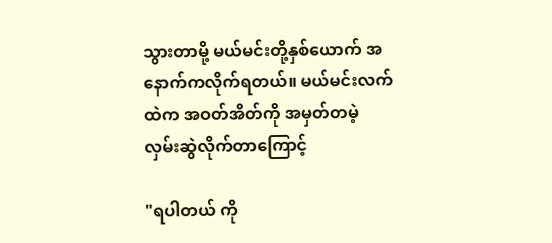သွားတာမို့ မယ်မင်းတို့နှစ်ယောက် အနောက်ကလိုက်ရတယ်။ မယ်မင်းလက်ထဲက အဝတ်အိတ်ကို အမှတ်တမဲ့ လှမ်းဆွဲလိုက်တာကြောင့်

"ရပါတယ် ကို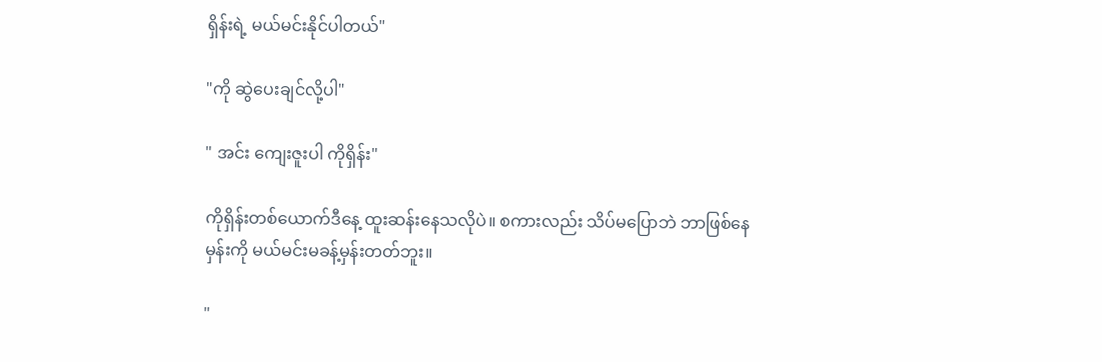ရှိန်းရဲ့ မယ်မင်းနိုင်ပါတယ်"

"ကို ဆွဲပေးချင်လို့ပါ"

" အင်း ကျေးဇူးပါ ကိုရှိန်း"

ကိုရှိန်းတစ်ယောက်ဒီနေ့ ထူးဆန်းနေသလိုပဲ။ စကားလည်း သိပ်မပြောဘဲ ဘာဖြစ်နေမှန်းကို မယ်မင်းမခန့်မှန်းတတ်ဘူး။

"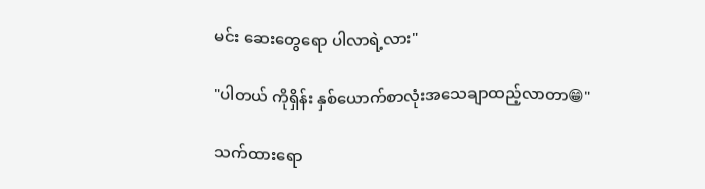မင်း ဆေးတွေရော ပါလာရဲ့လား"

"ပါတယ် ကိုရှိန်း နှစ်ယောက်စာလုံးအသေချာထည့်လာတာ😁"

သက်ထားရော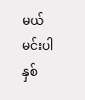မယ်မင်းပါ နှစ်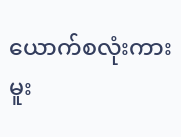ယောက်စလုံးကားမူး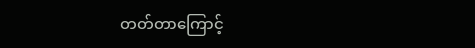တတ်တာကြောင့်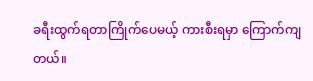ခရီးထွက်ရတာကြိုက်ပေမယ့် ကားစီးရမှာ ကြောက်ကျတယ်။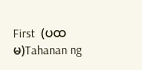First  (ပထမ)Tahanan ng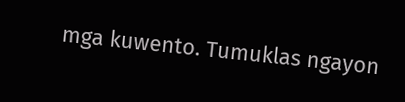mga kuwento. Tumuklas ngayon